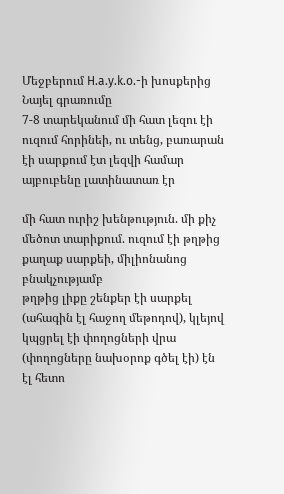Մեջբերում H.a.y.k.o.-ի խոսքերից Նայել գրառումը
7-8 տարեկանում մի հատ լեզու էի ուզում հորինեի, ու տենց, բառարան էի սարքում էտ լեզվի համար
այբուբենը լատինատառ էր

մի հատ ուրիշ խենթություն. մի քիչ մեծոտ տարիքում. ուզում էի թղթից քաղաք սարքեի, միլիոնանոց բնակչությամբ
թղթից լիքը շենքեր էի սարքել (ահագին էլ հաջող մեթոդով), կլեյով կպցրել էի փողոցների վրա (փողոցները նախօրոք գծել էի) էն էլ հետո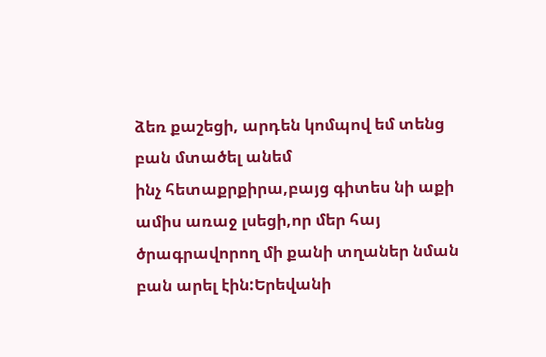ձեռ քաշեցի, արդեն կոմպով եմ տենց բան մտածել անեմ
ինչ հետաքրքիրա,բայց գիտես նի աքի ամիս առաջ լսեցի,որ մեր հայ ծրագրավորող մի քանի տղաներ նման բան արել էին:Երեվանի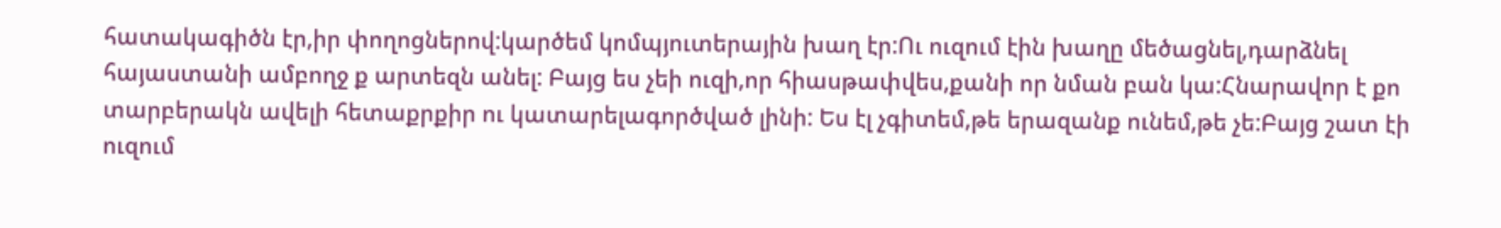հատակագիծն էր,իր փողոցներով:կարծեմ կոմպյուտերային խաղ էր:Ու ուզում էին խաղը մեծացնել,դարձնել հայաստանի ամբողջ ք արտեզն անել: Բայց ես չեի ուզի,որ հիասթափվես,քանի որ նման բան կա:Հնարավոր է քո տարբերակն ավելի հետաքրքիր ու կատարելագործված լինի: Ես էլ չգիտեմ,թե երազանք ունեմ,թե չե:Բայց շատ էի ուզում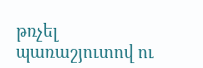թռչել պառաշյուտով ու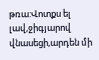թռա:Վոտքս ել լավ,ջիգյարով վնասեցի,արդեն մի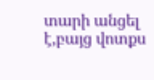տարի անցել է,բայց վոտքս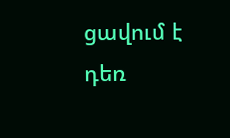ցավում է դեռ